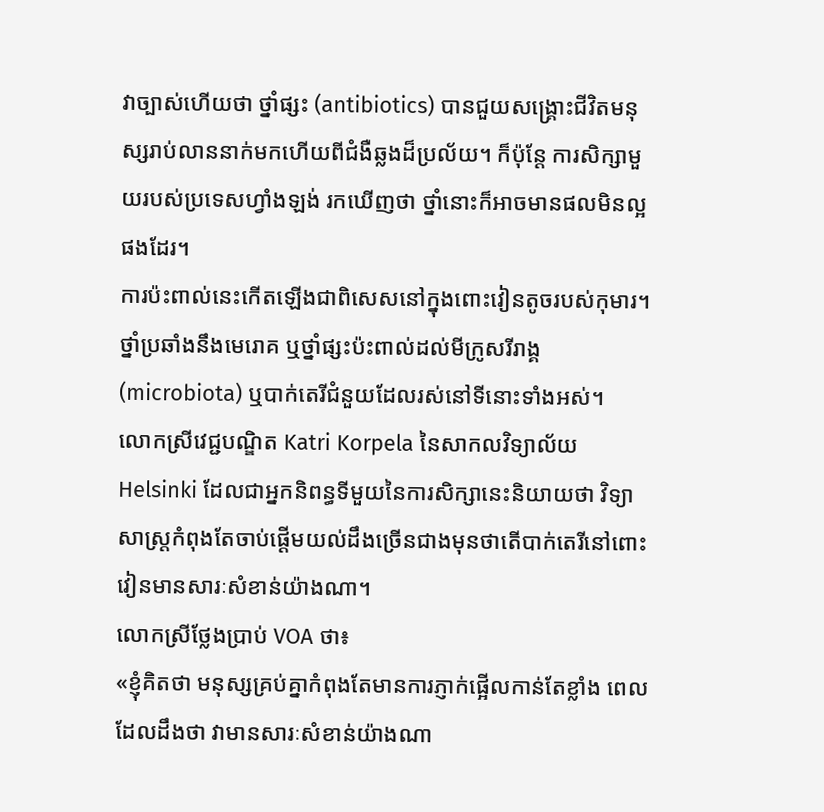វាច្បាស់ហើយថា ថ្នាំផ្សះ (antibiotics) បានជួយសង្គ្រោះជីវិតមនុស្សរាប់លាននាក់មកហើយពីជំងឺឆ្លងដ៏ប្រល័យ។ ក៏ប៉ុន្តែ ការសិក្សាមួយរបស់ប្រទេសហ្វាំងឡង់ រកឃើញថា ថ្នាំនោះក៏អាចមានផលមិនល្អផងដែរ។
ការប៉ះពាល់នេះកើតឡើងជាពិសេសនៅក្នុងពោះវៀនតូចរបស់កុមារ។ ថ្នាំប្រឆាំងនឹងមេរោគ ឬថ្នាំផ្សះប៉ះពាល់ដល់មីក្រូសរីរាង្គ (microbiota) ឬបាក់តេរីជំនួយដែលរស់នៅទីនោះទាំងអស់។
លោកស្រីវេជ្ជបណ្ឌិត Katri Korpela នៃសាកលវិទ្យាល័យ Helsinki ដែលជាអ្នកនិពន្ធទីមួយនៃការសិក្សានេះនិយាយថា វិទ្យាសាស្ត្រកំពុងតែចាប់ផ្តើមយល់ដឹងច្រើនជាងមុនថាតើបាក់តេរីនៅពោះវៀនមានសារៈសំខាន់យ៉ាងណា។
លោកស្រីថ្លែងប្រាប់ VOA ថា៖
«ខ្ញុំគិតថា មនុស្សគ្រប់គ្នាកំពុងតែមានការភ្ញាក់ផ្អើលកាន់តែខ្លាំង ពេលដែលដឹងថា វាមានសារៈសំខាន់យ៉ាងណា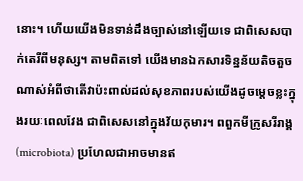នោះ។ ហើយយើងមិនទាន់ដឹងច្បាស់នៅឡើយទេ ជាពិសេសបាក់តេរីពីមនុស្ស។ តាមពិតទៅ យើងមានឯកសារទិន្នន័យតិចតួចណាស់អំពីថាតើវាប៉ះពាល់ដល់សុខភាពរបស់យើងដូចម្តេចខ្លះក្នុងរយៈពេលវែង ជាពិសេសនៅក្នុងវ័យកុមារ។ ពពួកមីក្រូសរីរាង្គ (microbiota) ប្រហែលជាអាចមានឥ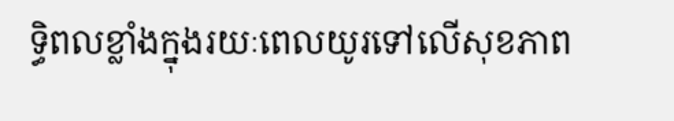ទ្ធិពលខ្លាំងក្នុងរយៈពេលយូរទៅលើសុខភាព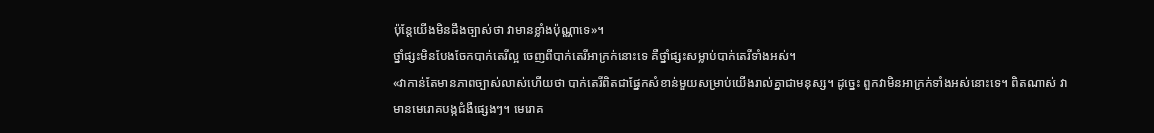ប៉ុន្តែយើងមិនដឹងច្បាស់ថា វាមានខ្លាំងប៉ុណ្ណាទេ»។
ថ្នាំផ្សះមិនបែងចែកបាក់តេរីល្អ ចេញពីបាក់តេរីអាក្រក់នោះទេ គឺថ្នាំផ្សះសម្លាប់បាក់តេរីទាំងអស់។
«វាកាន់តែមានភាពច្បាស់លាស់ហើយថា បាក់តេរីពិតជាផ្នែកសំខាន់មួយសម្រាប់យើងរាល់គ្នាជាមនុស្ស។ ដូច្នេះ ពួកវាមិនអាក្រក់ទាំងអស់នោះទេ។ ពិតណាស់ វាមានមេរោគបង្កជំងឺផ្សេងៗ។ មេរោគ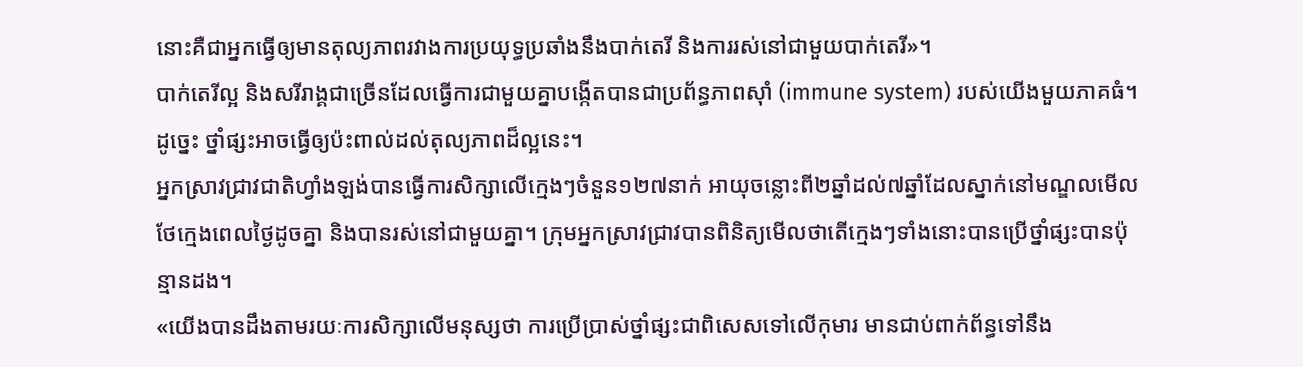នោះគឺជាអ្នកធ្វើឲ្យមានតុល្យភាពរវាងការប្រយុទ្ធប្រឆាំងនឹងបាក់តេរី និងការរស់នៅជាមួយបាក់តេរី»។
បាក់តេរីល្អ និងសរីរាង្គជាច្រើនដែលធ្វើការជាមួយគ្នាបង្កើតបានជាប្រព័ន្ធភាពស៊ាំ (immune system) របស់យើងមួយភាគធំ។ ដូច្នេះ ថ្នាំផ្សះអាចធ្វើឲ្យប៉ះពាល់ដល់តុល្យភាពដ៏ល្អនេះ។
អ្នកស្រាវជ្រាវជាតិហ្វាំងឡង់បានធ្វើការសិក្សាលើក្មេងៗចំនួន១២៧នាក់ អាយុចន្លោះពី២ឆ្នាំដល់៧ឆ្នាំដែលស្នាក់នៅមណ្ឌលមើលថែក្មេងពេលថ្ងៃដូចគ្នា និងបានរស់នៅជាមួយគ្នា។ ក្រុមអ្នកស្រាវជ្រាវបានពិនិត្យមើលថាតើក្មេងៗទាំងនោះបានប្រើថ្នាំផ្សះបានប៉ុន្មានដង។
«យើងបានដឹងតាមរយៈការសិក្សាលើមនុស្សថា ការប្រើប្រាស់ថ្នាំផ្សះជាពិសេសទៅលើកុមារ មានជាប់ពាក់ព័ន្ធទៅនឹង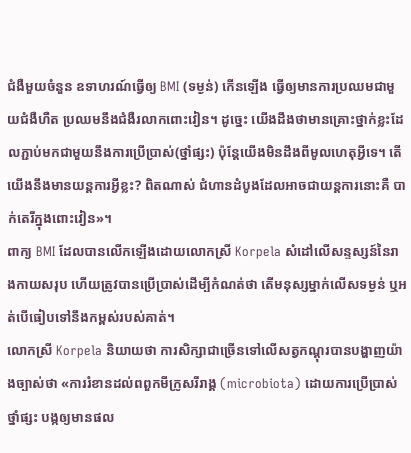ជំងឺមួយចំនួន ឧទាហរណ៍ធ្វើឲ្យ BMI (ទម្ងន់) កើនឡើង ធ្វើឲ្យមានការប្រឈមជាមួយជំងឺហឺត ប្រឈមនឹងជំងឺរលាកពោះវៀន។ ដូច្នេះ យើងដឹងថាមានគ្រោះថ្នាក់ខ្លះដែលភ្ជាប់មកជាមួយនឹងការប្រើប្រាស់(ថ្នាំផ្សះ) ប៉ុន្តែយើងមិនដឹងពីមូលហេតុអ្វីទេ។ តើយើងនឹងមានយន្តការអ្វីខ្លះ? ពិតណាស់ ជំហានដំបូងដែលអាចជាយន្តការនោះគឺ បាក់តេរីក្នុងពោះវៀន»។
ពាក្យ BMI ដែលបានលើកឡើងដោយលោកស្រី Korpela សំដៅលើសន្ទស្សន៍នៃរាងកាយសរុប ហើយត្រូវបានប្រើប្រាស់ដើម្បីកំណត់ថា តើមនុស្សម្នាក់លើសទម្ងន់ ឬអត់បើធៀបទៅនឹងកម្ពស់របស់គាត់។
លោកស្រី Korpela និយាយថា ការសិក្សាជាច្រើនទៅលើសត្វកណ្តុរបានបង្ហាញយ៉ាងច្បាស់ថា «ការរំខានដល់ពពួកមីក្រូសរីរាង្គ (microbiota) ដោយការប្រើប្រាស់ថ្នាំផ្សះ បង្កឲ្យមានផល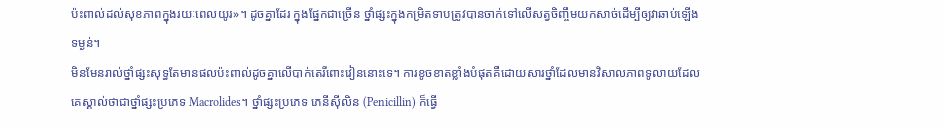ប៉ះពាល់ដល់សុខភាពក្នុងរយៈពេលយូរ»។ ដូចគ្នាដែរ ក្នុងផ្នែកជាច្រើន ថ្នាំផ្សះក្នុងកម្រិតទាបត្រូវបានចាក់ទៅលើសត្វចិញ្ចឹមយកសាច់ដើម្បីឲ្យវាឆាប់ឡើងទម្ងន់។
មិនមែនរាល់ថ្នាំផ្សះសុទ្ធតែមានផលប៉ះពាល់ដូចគ្នាលើបាក់តេរីពោះវៀននោះទេ។ ការខូចខាតខ្លាំងបំផុតគឺដោយសារថ្នាំដែលមានវិសាលភាពទូលាយដែលគេស្គាល់ថាជាថ្នាំផ្សះប្រភេទ Macrolides។ ថ្នាំផ្សះប្រភេទ ភេនីស៊ីលិន (Penicillin) ក៏ធ្វើ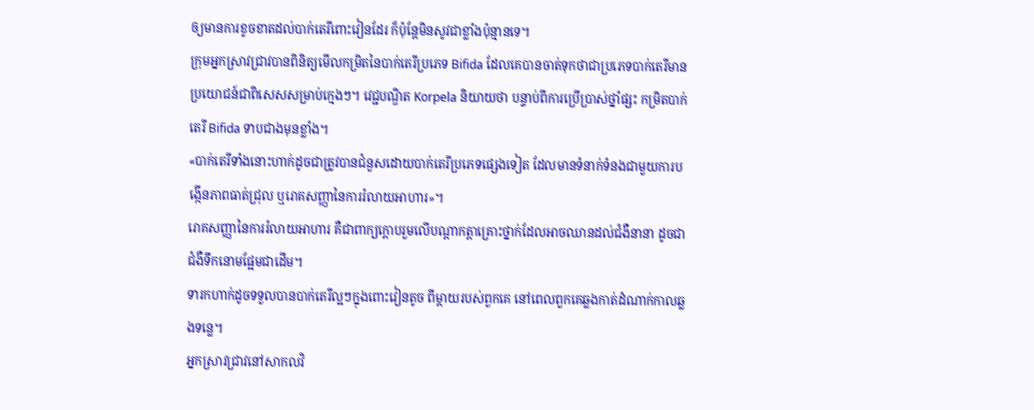ឲ្យមានការខូចខាតដល់បាក់តេរីពោះវៀនដែរ ក៏ប៉ុន្តែមិនសូវជាខ្លាំងប៉ុន្មានទេ។
ក្រុមអ្នកស្រាវជ្រាវបានពិនិត្យមើលកម្រិតនៃបាក់តេរីប្រភេទ Bifida ដែលគេបានចាត់ទុកថាជាប្រភេទបាក់តេរីមានប្រយោជន៍ជាពិសេសសម្រាប់ក្មេងៗ។ វេជ្ជបណ្ឌិត Korpela និយាយថា បន្ទាប់ពីការប្រើប្រាស់ថ្នាំផ្សះ កម្រិតបាក់តេរី Bifida ទាបជាងមុនខ្លាំង។
«បាក់តេរីទាំងនោះហាក់ដូចជាត្រូវបានជំនួសដោយបាក់តេរីប្រភេទផ្សេងទៀត ដែលមានទំនាក់ទំនងជាមួយការបង្កើនភាពធាត់ជ្រុល ឬរោគសញ្ញានៃការរំលាយអាហារ»។
រោគសញ្ញានៃការរំលាយអាហារ គឺជាពាក្យក្តោបរួមលើបណ្តាកត្តាគ្រោះថ្នាក់ដែលអាចឈានដល់ជំងឺនានា ដូចជាជំងឺទឹកនោមផ្អែមជាដើម។
ទារកហាក់ដូចទទួលបានបាក់តេរីល្អៗក្នុងពោះវៀនតូច ពីម្តាយរបស់ពួកគេ នៅពេលពួកគេឆ្លងកាត់ដំណាក់កាលឆ្លងទន្លេ។
អ្នកស្រាវជ្រាវនៅសាកលវិ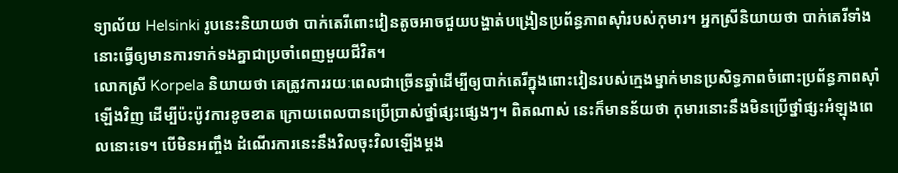ទ្យាល័យ Helsinki រូបនេះនិយាយថា បាក់តេរីពោះវៀនតូចអាចជួយបង្ហាត់បង្រៀនប្រព័ន្ធភាពស៊ាំរបស់កុមារ។ អ្នកស្រីនិយាយថា បាក់តេរីទាំងនោះធ្វើឲ្យមានការទាក់ទងគ្នាជាប្រចាំពេញមួយជីវិត។
លោកស្រី Korpela និយាយថា គេត្រូវការរយៈពេលជាច្រើនឆ្នាំដើម្បីឲ្យបាក់តេរីក្នុងពោះវៀនរបស់ក្មេងម្នាក់មានប្រសិទ្ធភាពចំពោះប្រព័ន្ធភាពស៊ាំឡើងវិញ ដើម្បីប៉ះប៉ូវការខូចខាត ក្រោយពេលបានប្រើប្រាស់ថ្នាំផ្សះផ្សេងៗ។ ពិតណាស់ នេះក៏មានន័យថា កុមារនោះនឹងមិនប្រើថ្នាំផ្សះអំឡុងពេលនោះទេ។ បើមិនអញ្ចឹង ដំណើរការនេះនឹងវិលចុះវិលឡើងម្តង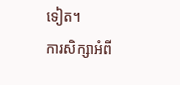ទៀត។
ការសិក្សាអំពី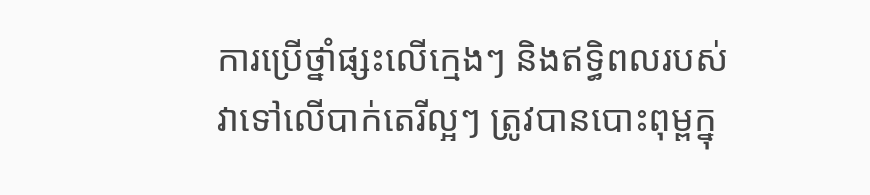ការប្រើថ្នាំផ្សះលើក្មេងៗ និងឥទ្ធិពលរបស់វាទៅលើបាក់តេរីល្អៗ ត្រូវបានបោះពុម្ពក្នុ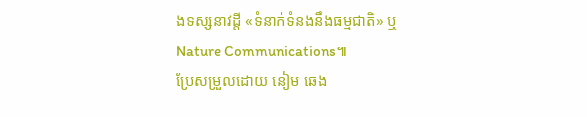ងទស្សនាវដ្តី «ទំនាក់ទំនងនឹងធម្មជាតិ» ឬ Nature Communications៕
ប្រែសម្រួលដោយ នៀម ឆេង